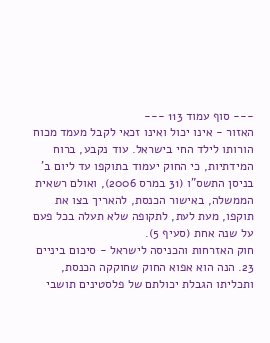--- סוף עמוד 113 ---
האזור - אינו יכול ואינו זכאי לקבל מעמד מכוח הורותו לילד החי בישראל. עוד נקבע, ברוח המידתיות, כי החוק יעמוד בתוקפו עד ליום ב' בניסן התשס"ו (31 במרס 2006), ואולם רשאית הממשלה, באישור הכנסת, להאריך בצו את תוקפו, מעת לעת, לתקופה שלא תעלה בכל פעם על שנה אחת (סעיף 5).
חוק האזרחות והכניסה לישראל - סיכום ביניים
23. הנה הוא אפוא החוק שחוקקה הכנסת, ותכליתו הגבלת יכולתם של פלסטינים תושבי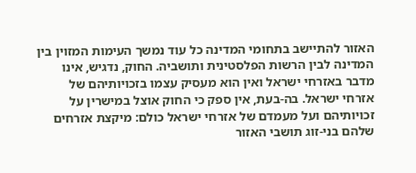האזור להתיישב בתחומי המדינה כל עוד נמשך העימות המזוין בין המדינה לבין הרשות הפלסטינית ותושביה. החוק, נדגיש, אינו מדבר באזרחי ישראל ואין הוא מעסיק עצמו בזכויותיהם של אזרחי ישראל. בה-בעת, אין ספק כי החוק אוצל במישרין על זכויותיהם ועל מעמדם של אזרחי ישראל כולם: מיקצת אזרחים שלהם בני-זוג תושבי האזור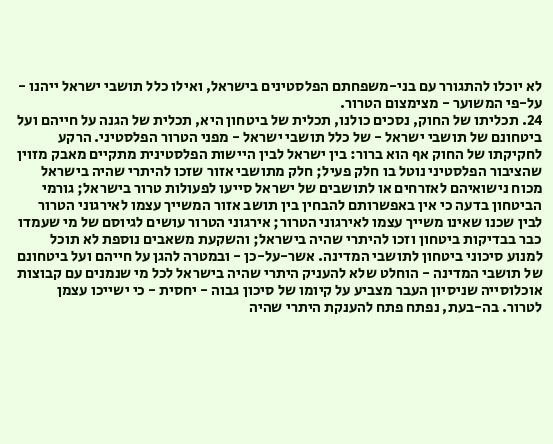לא יוכלו להתגורר עם בני-משפחתם הפלסטינים בישראל, ואילו כלל תושבי ישראל ייהנו - על-פי המשוער - מצימצום הטרור.
24. תכליתו של החוק, נסכים כולנו, תכלית של ביטחון היא, תכלית של הגנה על חייהם ועל ביטחונם של תושבי ישראל - של כלל תושבי ישראל - מפני הטרור הפלסטיני. הרקע לחקיקתו של החוק אף הוא ברור: בין ישראל לבין היישות הפלסטינית מתקיים מאבק מזוין שהציבור הפלסטיני נוטל בו חלק פעיל; חלק מתושבי אזור שזכו להיתרי שהיה בישראל מכוח נישואיהם לאזרחים או לתושבים של ישראל סייעו לפעולות טרור בישראל; גורמי הביטחון בדעה כי אין באפשרותם להבחין בין תושב אזור המשייך עצמו לאירגוני הטרור לבין שכנו שאינו משייך עצמו לאירגוני הטרור; אירגוני הטרור עושים לגיוסם של מי שעמדו כבר בבדיקות ביטחון וזכו להיתרי שהיה בישראל; והשקעת משאבים נוספת לא תוכל למנוע סיכוני ביטחון לתושבי המדינה. אשר-על-כן - ובמטרה להגן על חייהם ועל ביטחונם של תושבי המדינה - הוחלט שלא להעניק היתרי שהיה בישראל לכל מי שנמנים עם קבוצות אוכלוסייה שניסיון העבר מצביע על קיומו של סיכון גבוה - יחסית - כי ישייכו עצמן לטרור. בה-בעת, נפתח פתח להענקת היתרי שהיה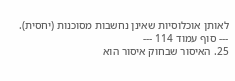לאותן אוכלוסיות שאינן נחשבות מסוכנות (יחסית).
--- סוף עמוד 114 ---
25. האיסור שבחוק איסור הוא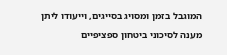המוגבל בזמן ומסויג בסייגים, וייעודו ליתן מענה לסיכוני ביטחון ספציפיים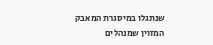שנתגלו במיסגרת המאבק המזוין שמנהלים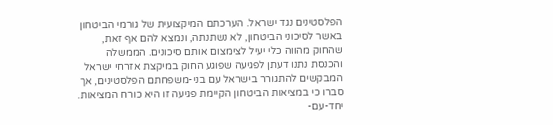הפלסטינים נגד ישראל. הערכתם המיקצועית של גורמי הביטחון באשר לסיכוני הביטחון, לא נשתנתה, ונמצא להם אף זאת, שהחוק מהווה כלי יעיל לצימצום אותם סיכונים. הממשלה והכנסת נתנו דעתן לפגיעה שפוגע החוק במיקצת אזרחי ישראל המבקשים להתגורר בישראל עם בני-משפחתם הפלסטינים, אך סברו כי במציאות הביטחון הקיימת פגיעה זו היא כורח המציאות. יחד-עם-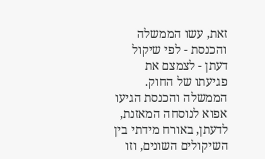זאת, עשו הממשלה והכנסת - לפי שיקול דעתן - לצמצם את פגיעתו של החוק. הממשלה והכנסת הגיעו אפוא לנוסחה המאזנת, לדעתן, באורח מידתי בין השיקולים השונים, וזו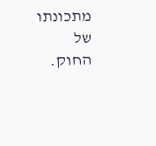מתכונתו של החוק.